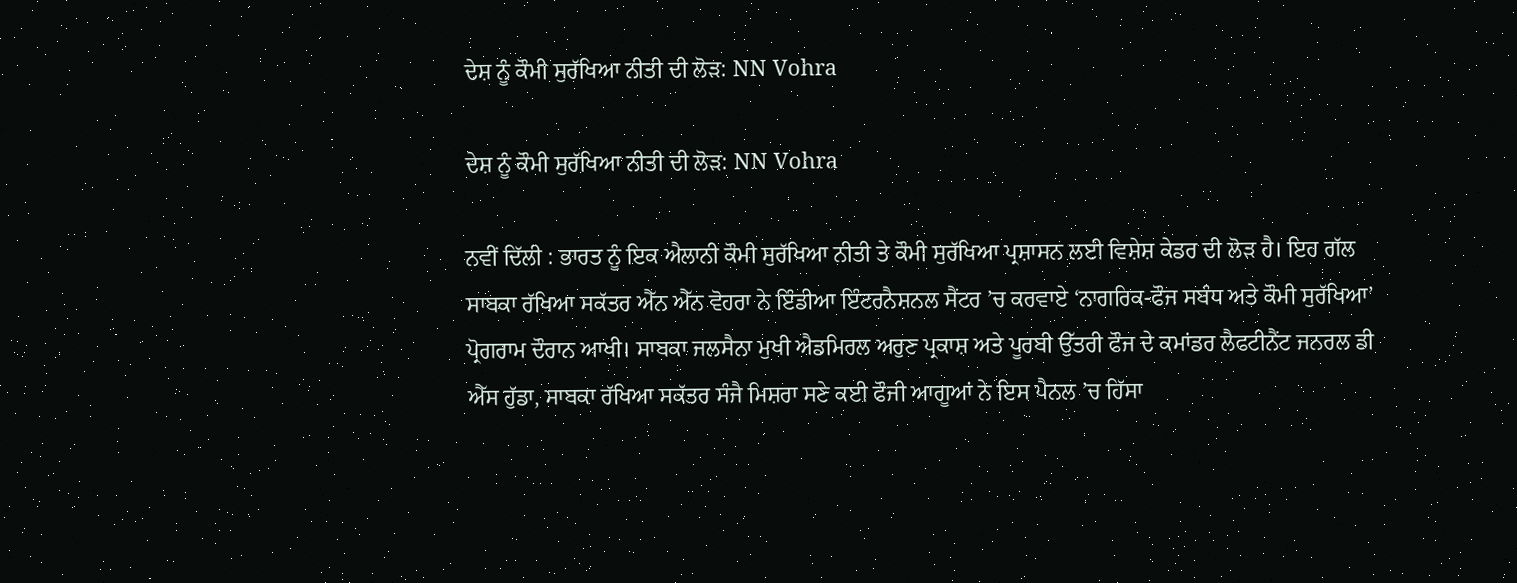ਦੇਸ਼ ਨੂੰ ਕੌਮੀ ਸੁਰੱਖਿਆ ਨੀਤੀ ਦੀ ਲੋੜ: NN Vohra

ਦੇਸ਼ ਨੂੰ ਕੌਮੀ ਸੁਰੱਖਿਆ ਨੀਤੀ ਦੀ ਲੋੜ: NN Vohra

ਨਵੀਂ ਦਿੱਲੀ : ਭਾਰਤ ਨੂੰ ਇਕ ਐਲਾਨੀ ਕੌਮੀ ਸੁਰੱਖਿਆ ਨੀਤੀ ਤੇ ਕੌਮੀ ਸੁਰੱਖਿਆ ਪ੍ਰਸ਼ਾਸਨ ਲਈ ਵਿਸ਼ੇਸ਼ ਕੇਡਰ ਦੀ ਲੋੜ ਹੈ। ਇਹ ਗੱਲ ਸਾਬਕਾ ਰੱਖਿਆ ਸਕੱਤਰ ਐੱਨ ਐੱਨ ਵੋਹਰਾ ਨੇ ਇੰਡੀਆ ਇੰਟਰਨੈਸ਼ਨਲ ਸੈਂਟਰ ’ਚ ਕਰਵਾਏ ‘ਨਾਗਰਿਕ-ਫੌਜ ਸਬੰਧ ਅਤੇ ਕੌਮੀ ਸੁਰੱਖਿਆ’ ਪ੍ਰੋਗਰਾਮ ਦੌਰਾਨ ਆਖੀ। ਸਾਬਕਾ ਜਲਸੈਨਾ ਮੁਖੀ ਐਡਮਿਰਲ ਅਰੁਣ ਪ੍ਰਕਾਸ਼ ਅਤੇ ਪੂਰਬੀ ਉੱਤਰੀ ਫੌਜ ਦੇ ਕਮਾਂਡਰ ਲੈਫਟੀਨੈਂਟ ਜਨਰਲ ਡੀ ਐੱਸ ਹੁੱਡਾ, ਸਾਬਕਾ ਰੱਖਿਆ ਸਕੱਤਰ ਸੰਜੈ ਮਿਸ਼ਰਾ ਸਣੇ ਕਈ ਫੌਜੀ ਆਗੂਆਂ ਨੇ ਇਸ ਪੈਨਲ ’ਚ ਹਿੱਸਾ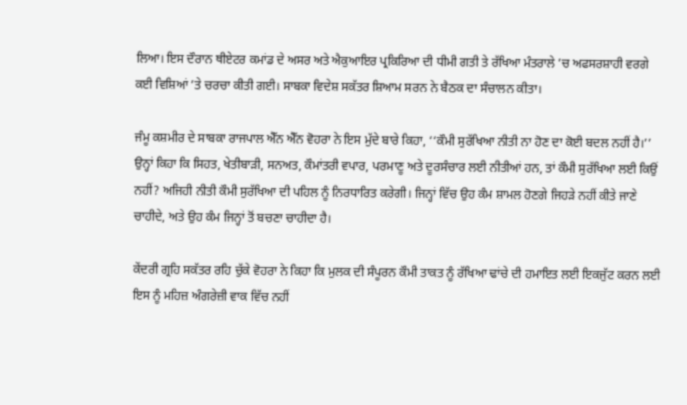ਲਿਆ। ਇਸ ਦੌਰਾਨ ਥੀਏਟਰ ਕਮਾਂਡ ਦੇ ਅਸਰ ਅਤੇ ਐਕੁਆਇਰ ਪ੍ਰਕਿਰਿਆ ਦੀ ਧੀਮੀ ਗਤੀ ਤੇ ਰੱਖਿਆ ਮੰਤਰਾਲੇ ’ਚ ਅਫਸਰਸ਼ਾਹੀ ਵਰਗੇ ਕਈ ਵਿਸ਼ਿਆਂ ’ਤੇ ਚਰਚਾ ਕੀਤੀ ਗਈ। ਸਾਬਕਾ ਵਿਦੇਸ਼ ਸਕੱਤਰ ਸ਼ਿਆਮ ਸਰਨ ਨੇ ਬੈਠਕ ਦਾ ਸੰਚਾਲਨ ਕੀਤਾ।

ਜੰਮੂ ਕਸ਼ਮੀਰ ਦੇ ਸਾਬਕਾ ਰਾਜਪਾਲ ਐੱਨ ਐੱਨ ਵੋਹਰਾ ਨੇ ਇਸ ਮੁੱਦੇ ਬਾਰੇ ਕਿਹਾ, ‘‘ਕੌਮੀ ਸੁਰੱਖਿਆ ਨੀਤੀ ਨਾ ਹੋਣ ਦਾ ਕੋਈ ਬਦਲ ਨਹੀਂ ਹੈ।’’ ਉਨ੍ਹਾਂ ਕਿਹਾ ਕਿ ਸਿਹਤ, ਖੇਤੀਬਾੜੀ, ਸਨਅਤ, ਕੌਮਾਂਤਰੀ ਵਪਾਰ, ਪਰਮਾਣੂ ਅਤੇ ਦੂਰਸੰਚਾਰ ਲਈ ਨੀਤੀਆਂ ਹਨ, ਤਾਂ ਕੌਮੀ ਸੁਰੱਖਿਆ ਲਈ ਕਿਉਂ ਨਹੀਂ? ਅਜਿਹੀ ਨੀਤੀ ਕੌਮੀ ਸੁਰੱਖਿਆ ਦੀ ਪਹਿਲ ਨੂੰ ਨਿਰਧਾਰਿਤ ਕਰੇਗੀ। ਜਿਨ੍ਹਾਂ ਵਿੱਚ ਉਹ ਕੰਮ ਸ਼ਾਮਲ ਹੋਣਗੇ ਜਿਹੜੇ ਨਹੀਂ ਕੀਤੇ ਜਾਣੇ ਚਾਹੀਦੇ, ਅਤੇ ਉਹ ਕੰਮ ਜਿਨ੍ਹਾਂ ਤੋਂ ਬਚਣਾ ਚਾਹੀਦਾ ਹੈ।

ਕੇਂਦਰੀ ਗ੍ਰਹਿ ਸਕੱਤਰ ਰਹਿ ਚੁੱਕੇ ਵੋਹਰਾ ਨੇ ਕਿਹਾ ਕਿ ਮੁਲਕ ਦੀ ਸੰਪੂਰਨ ਕੌਮੀ ਤਾਕਤ ਨੂੰ ਰੱਖਿਆ ਢਾਂਚੇ ਦੀ ਹਮਾਇਤ ਲਈ ਇਕਜੁੱਟ ਕਰਨ ਲਈ ਇਸ ਨੂੰ ਮਹਿਜ਼ ਅੰਗਰੇਜ਼ੀ ਵਾਕ ਵਿੱਚ ਨਹੀਂ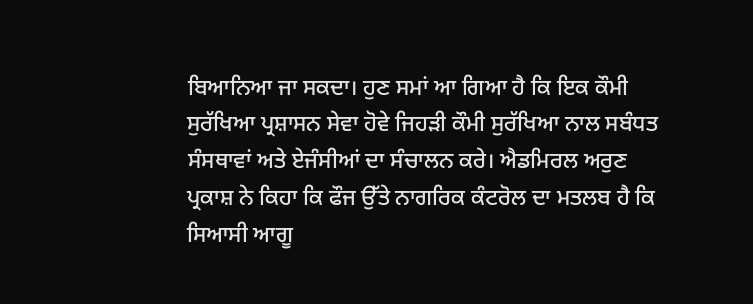ਬਿਆਨਿਆ ਜਾ ਸਕਦਾ। ਹੁਣ ਸਮਾਂ ਆ ਗਿਆ ਹੈ ਕਿ ਇਕ ਕੌਮੀ ਸੁਰੱਖਿਆ ਪ੍ਰਸ਼ਾਸਨ ਸੇਵਾ ਹੋਵੇ ਜਿਹੜੀ ਕੌਮੀ ਸੁਰੱਖਿਆ ਨਾਲ ਸਬੰਧਤ ਸੰਸਥਾਵਾਂ ਅਤੇ ਏਜੰਸੀਆਂ ਦਾ ਸੰਚਾਲਨ ਕਰੇ। ਐਡਮਿਰਲ ਅਰੁਣ ਪ੍ਰਕਾਸ਼ ਨੇ ਕਿਹਾ ਕਿ ਫੌਜ ਉੱਤੇ ਨਾਗਰਿਕ ਕੰਟਰੋਲ ਦਾ ਮਤਲਬ ਹੈ ਕਿ ਸਿਆਸੀ ਆਗੂ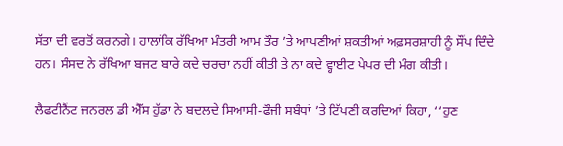ਸੱਤਾ ਦੀ ਵਰਤੋਂ ਕਰਨਗੇ। ਹਾਲਾਂਕਿ ਰੱਖਿਆ ਮੰਤਰੀ ਆਮ ਤੌਰ ’ਤੇ ਆਪਣੀਆਂ ਸ਼ਕਤੀਆਂ ਅਫ਼ਸਰਸ਼ਾਹੀ ਨੂੰ ਸੌਂਪ ਦਿੰਦੇ ਹਨ। ਸੰਸਦ ਨੇ ਰੱਖਿਆ ਬਜਟ ਬਾਰੇ ਕਦੇ ਚਰਚਾ ਨਹੀਂ ਕੀਤੀ ਤੇ ਨਾ ਕਦੇ ਵ੍ਹਾਈਟ ਪੇਪਰ ਦੀ ਮੰਗ ਕੀਤੀ।

ਲੈਫਟੀਨੈਂਟ ਜਨਰਲ ਡੀ ਐੱਸ ਹੁੱਡਾ ਨੇ ਬਦਲਦੇ ਸਿਆਸੀ-ਫੌਜੀ ਸਬੰਧਾਂ ’ਤੇ ਟਿੱਪਣੀ ਕਰਦਿਆਂ ਕਿਹਾ, ‘‘ਹੁਣ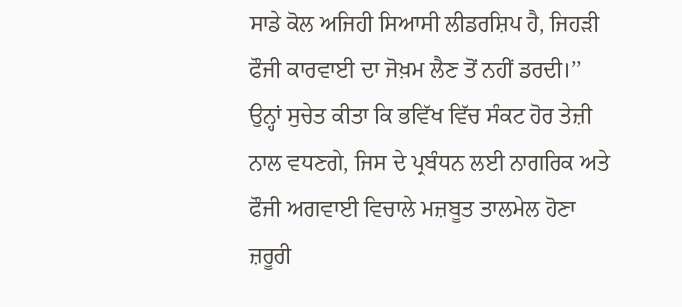ਸਾਡੇ ਕੋਲ ਅਜਿਹੀ ਸਿਆਸੀ ਲੀਡਰਸ਼ਿਪ ਹੈ, ਜਿਹੜੀ ਫੌਜੀ ਕਾਰਵਾਈ ਦਾ ਜੋਖ਼ਮ ਲੈਣ ਤੋਂ ਨਹੀਂ ਡਰਦੀ।’’ ਉਨ੍ਹਾਂ ਸੁਚੇਤ ਕੀਤਾ ਕਿ ਭਵਿੱਖ ਵਿੱਚ ਸੰਕਟ ਹੋਰ ਤੇਜ਼ੀ ਨਾਲ ਵਧਣਗੇ, ਜਿਸ ਦੇ ਪ੍ਰਬੰਧਨ ਲਈ ਨਾਗਰਿਕ ਅਤੇ ਫੌਜੀ ਅਗਵਾਈ ਵਿਚਾਲੇ ਮਜ਼ਬੂਤ ਤਾਲਮੇਲ ਹੋਣਾ ਜ਼ਰੂਰੀ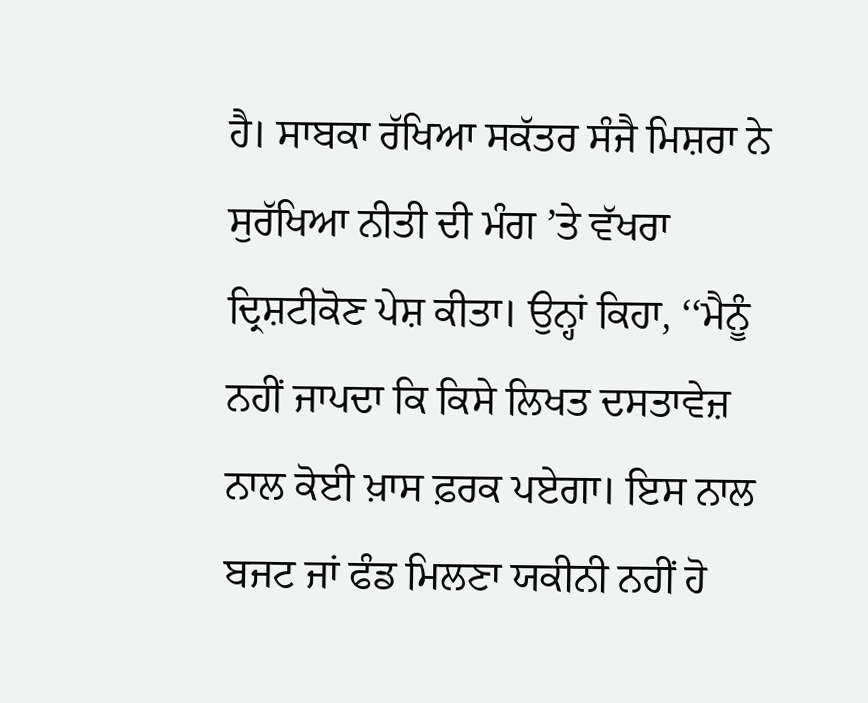ਹੈ। ਸਾਬਕਾ ਰੱਖਿਆ ਸਕੱਤਰ ਸੰਜੈ ਮਿਸ਼ਰਾ ਨੇ ਸੁਰੱਖਿਆ ਨੀਤੀ ਦੀ ਮੰਗ ’ਤੇ ਵੱਖਰਾ ਦ੍ਰਿਸ਼ਟੀਕੋਣ ਪੇਸ਼ ਕੀਤਾ। ਉਨ੍ਹਾਂ ਕਿਹਾ, ‘‘ਮੈਨੂੰ ਨਹੀਂ ਜਾਪਦਾ ਕਿ ਕਿਸੇ ਲਿਖਤ ਦਸਤਾਵੇਜ਼ ਨਾਲ ਕੋਈ ਖ਼ਾਸ ਫ਼ਰਕ ਪਏਗਾ। ਇਸ ਨਾਲ ਬਜਟ ਜਾਂ ਫੰਡ ਮਿਲਣਾ ਯਕੀਨੀ ਨਹੀਂ ਹੋ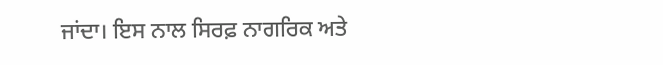ਜਾਂਦਾ। ਇਸ ਨਾਲ ਸਿਰਫ਼ ਨਾਗਰਿਕ ਅਤੇ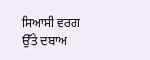ਸਿਆਸੀ ਵਰਗ ਉੱਤੇ ਦਬਾਅ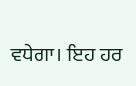ਵਧੇਗਾ। ਇਹ ਹਰ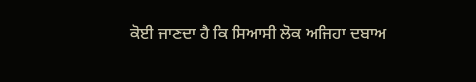ਕੋਈ ਜਾਣਦਾ ਹੈ ਕਿ ਸਿਆਸੀ ਲੋਕ ਅਜਿਹਾ ਦਬਾਅ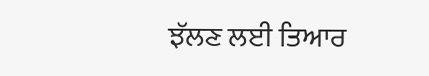ਝੱਲਣ ਲਈ ਤਿਆਰ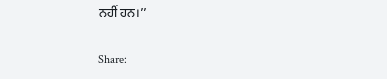ਨਹੀਂ ਹਨ।’’

Share: